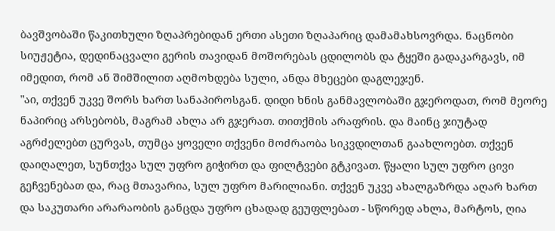ბავშვობაში წაკითხული ზღაპრებიდან ერთი ასეთი ზღაპარიც დამამახსოვრდა. ნაცნობი სიუჟეტია, დედინაცვალი გერის თავიდან მოშორებას ცდილობს და ტყეში გადაკარგავს, იმ იმედით, რომ ან შიმშილით აღმოხდება სული, ანდა მხეცები დაგლეჯენ.
"აი, თქვენ უკვე შორს ხართ სანაპიროსგან. დიდი ხნის განმავლობაში გჯეროდათ, რომ მეორე ნაპირიც არსებობს, მაგრამ ახლა არ გჯერათ. თითქმის არაფრის. და მაინც ჯიუტად აგრძელებთ ცურვას, თუმცა ყოველი თქვენი მოძრაობა სიკვდილთან გაახლოებთ. თქვენ დაიღალეთ, სუნთქვა სულ უფრო გიჭირთ და ფილტვები გტკივათ. წყალი სულ უფრო ცივი გეჩვენებათ და, რაც მთავარია, სულ უფრო მარილიანი. თქვენ უკვე ახალგაზრდა აღარ ხართ და საკუთარი არარაობის განცდა უფრო ცხადად გეუფლებათ - სწორედ ახლა, მარტოს, ღია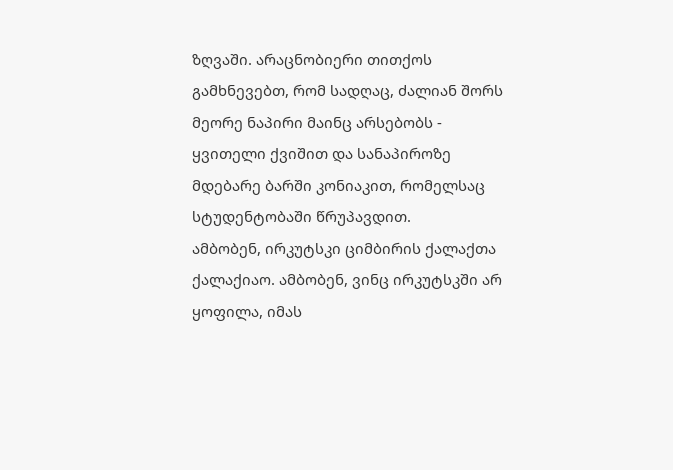ზღვაში. არაცნობიერი თითქოს გამხნევებთ, რომ სადღაც, ძალიან შორს მეორე ნაპირი მაინც არსებობს - ყვითელი ქვიშით და სანაპიროზე მდებარე ბარში კონიაკით, რომელსაც სტუდენტობაში წრუპავდით.
ამბობენ, ირკუტსკი ციმბირის ქალაქთა ქალაქიაო. ამბობენ, ვინც ირკუტსკში არ ყოფილა, იმას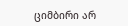ციმბირი არ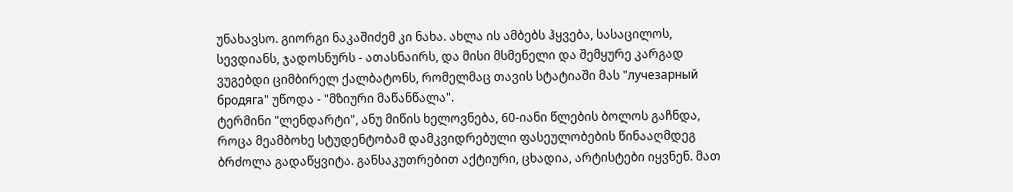უნახავსო. გიორგი ნაკაშიძემ კი ნახა. ახლა ის ამბებს ჰყვება, სასაცილოს, სევდიანს, ჯადოსნურს - ათასნაირს, და მისი მსმენელი და შემყურე კარგად ვუგებდი ციმბირელ ქალბატონს, რომელმაც თავის სტატიაში მას "лучезарный бродяга" უწოდა - "მზიური მაწანწალა".
ტერმინი "ლენდარტი", ანუ მიწის ხელოვნება, 60-იანი წლების ბოლოს გაჩნდა, როცა მეამბოხე სტუდენტობამ დამკვიდრებული ფასეულობების წინააღმდეგ ბრძოლა გადაწყვიტა. განსაკუთრებით აქტიური, ცხადია, არტისტები იყვნენ. მათ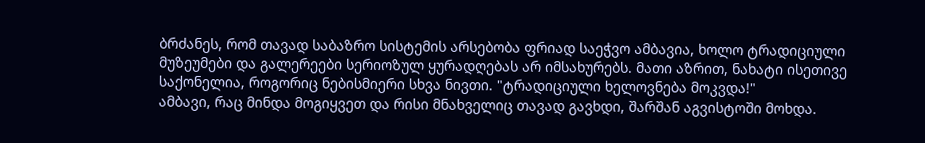ბრძანეს, რომ თავად საბაზრო სისტემის არსებობა ფრიად საეჭვო ამბავია, ხოლო ტრადიციული მუზეუმები და გალერეები სერიოზულ ყურადღებას არ იმსახურებს. მათი აზრით, ნახატი ისეთივე საქონელია, როგორიც ნებისმიერი სხვა ნივთი. "ტრადიციული ხელოვნება მოკვდა!"
ამბავი, რაც მინდა მოგიყვეთ და რისი მნახველიც თავად გავხდი, შარშან აგვისტოში მოხდა.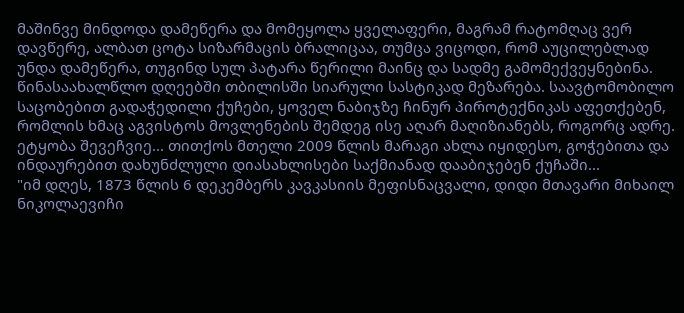მაშინვე მინდოდა დამეწერა და მომეყოლა ყველაფერი, მაგრამ რატომღაც ვერ დავწერე, ალბათ ცოტა სიზარმაცის ბრალიცაა, თუმცა ვიცოდი, რომ აუცილებლად უნდა დამეწერა, თუგინდ სულ პატარა წერილი მაინც და სადმე გამომექვეყნებინა.
წინასაახალწლო დღეებში თბილისში სიარული სასტიკად მეზარება. საავტომობილო საცობებით გადაჭედილი ქუჩები, ყოველ ნაბიჯზე ჩინურ პიროტექნიკას აფეთქებენ, რომლის ხმაც აგვისტოს მოვლენების შემდეგ ისე აღარ მაღიზიანებს, როგორც ადრე. ეტყობა შევეჩვიე... თითქოს მთელი 2009 წლის მარაგი ახლა იყიდესო, გოჭებითა და ინდაურებით დახუნძლული დიასახლისები საქმიანად დააბიჯებენ ქუჩაში...
"იმ დღეს, 1873 წლის 6 დეკემბერს კავკასიის მეფისნაცვალი, დიდი მთავარი მიხაილ ნიკოლაევიჩი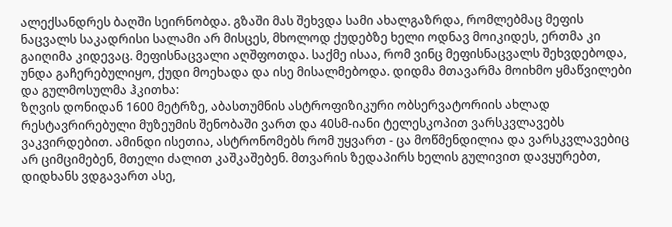ალექსანდრეს ბაღში სეირნობდა. გზაში მას შეხვდა სამი ახალგაზრდა, რომლებმაც მეფის ნაცვალს საკადრისი სალამი არ მისცეს, მხოლოდ ქუდებზე ხელი ოდნავ მოიკიდეს, ერთმა კი გაიღიმა კიდევაც. მეფისნაცვალი აღშფოთდა. საქმე ისაა, რომ ვინც მეფისნაცვალს შეხვდებოდა, უნდა გაჩერებულიყო, ქუდი მოეხადა და ისე მისალმებოდა. დიდმა მთავარმა მოიხმო ყმაწვილები და გულმოსულმა ჰკითხა:
ზღვის დონიდან 1600 მეტრზე, აბასთუმნის ასტროფიზიკური ობსერვატორიის ახლად რესტავრირებული მუზეუმის შენობაში ვართ და 40სმ-იანი ტელესკოპით ვარსკვლავებს ვაკვირდებით. ამინდი ისეთია, ასტრონომებს რომ უყვართ - ცა მოწმენდილია და ვარსკვლავებიც არ ციმციმებენ, მთელი ძალით კაშკაშებენ. მთვარის ზედაპირს ხელის გულივით დავყურებთ, დიდხანს ვდგავართ ასე,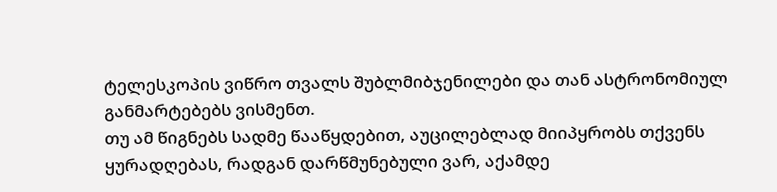ტელესკოპის ვიწრო თვალს შუბლმიბჯენილები და თან ასტრონომიულ განმარტებებს ვისმენთ.
თუ ამ წიგნებს სადმე წააწყდებით, აუცილებლად მიიპყრობს თქვენს ყურადღებას, რადგან დარწმუნებული ვარ, აქამდე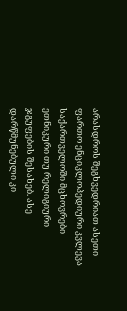არასდროს შეგხვედრიათ ასეთი ფართო ენციკლოპედიური კვლევა საქართველოში მცხოვრები ეთნიკური თუ რელიგიური ჯგუფების შესახებ. ასე დარწმუნებული კი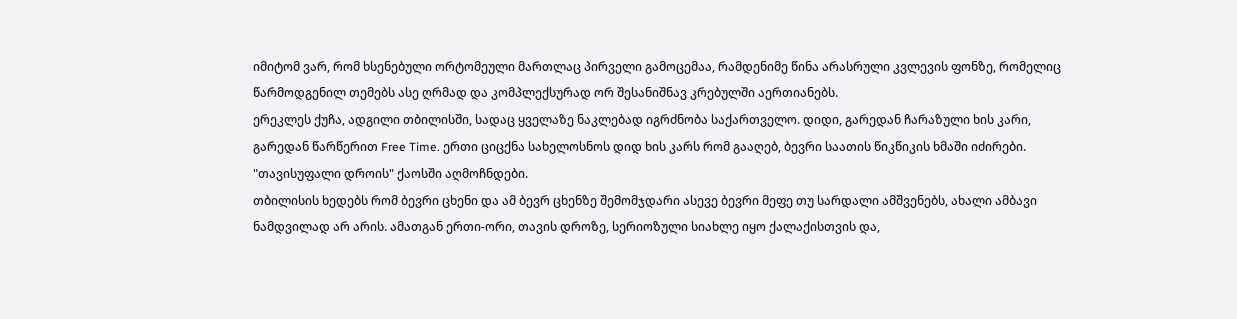იმიტომ ვარ, რომ ხსენებული ორტომეული მართლაც პირველი გამოცემაა, რამდენიმე წინა არასრული კვლევის ფონზე, რომელიც წარმოდგენილ თემებს ასე ღრმად და კომპლექსურად ორ შესანიშნავ კრებულში აერთიანებს.
ერეკლეს ქუჩა, ადგილი თბილისში, სადაც ყველაზე ნაკლებად იგრძნობა საქართველო. დიდი, გარედან ჩარაზული ხის კარი, გარედან წარწერით Free Time. ერთი ციცქნა სახელოსნოს დიდ ხის კარს რომ გააღებ, ბევრი საათის წიკწიკის ხმაში იძირები. "თავისუფალი დროის" ქაოსში აღმოჩნდები.
თბილისის ხედებს რომ ბევრი ცხენი და ამ ბევრ ცხენზე შემომჯდარი ასევე ბევრი მეფე თუ სარდალი ამშვენებს, ახალი ამბავი ნამდვილად არ არის. ამათგან ერთი-ორი, თავის დროზე, სერიოზული სიახლე იყო ქალაქისთვის და,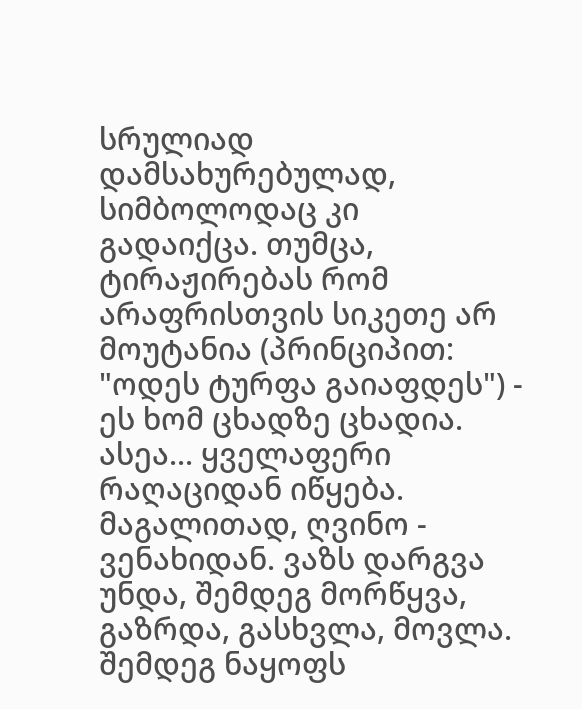სრულიად დამსახურებულად, სიმბოლოდაც კი გადაიქცა. თუმცა, ტირაჟირებას რომ არაფრისთვის სიკეთე არ მოუტანია (პრინციპით: "ოდეს ტურფა გაიაფდეს") - ეს ხომ ცხადზე ცხადია.
ასეა... ყველაფერი რაღაციდან იწყება. მაგალითად, ღვინო - ვენახიდან. ვაზს დარგვა უნდა, შემდეგ მორწყვა, გაზრდა, გასხვლა, მოვლა. შემდეგ ნაყოფს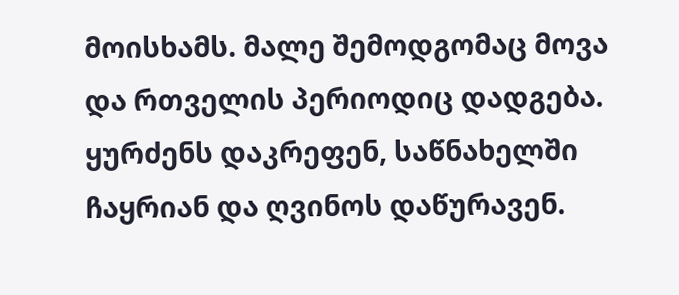მოისხამს. მალე შემოდგომაც მოვა და რთველის პერიოდიც დადგება. ყურძენს დაკრეფენ, საწნახელში ჩაყრიან და ღვინოს დაწურავენ.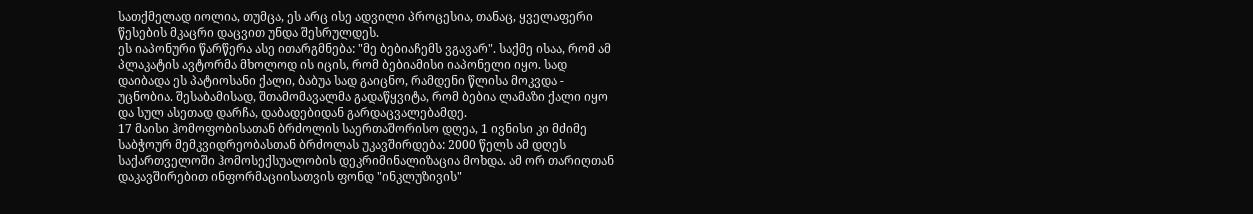სათქმელად იოლია, თუმცა, ეს არც ისე ადვილი პროცესია, თანაც, ყველაფერი წესების მკაცრი დაცვით უნდა შესრულდეს.
ეს იაპონური წარწერა ასე ითარგმნება: "მე ბებიაჩემს ვგავარ". საქმე ისაა, რომ ამ პლაკატის ავტორმა მხოლოდ ის იცის, რომ ბებიამისი იაპონელი იყო. სად დაიბადა ეს პატიოსანი ქალი, ბაბუა სად გაიცნო, რამდენი წლისა მოკვდა - უცნობია. შესაბამისად, შთამომავალმა გადაწყვიტა, რომ ბებია ლამაზი ქალი იყო და სულ ასეთად დარჩა, დაბადებიდან გარდაცვალებამდე.
17 მაისი ჰომოფობისათან ბრძოლის საერთაშორისო დღეა, 1 ივნისი კი მძიმე საბჭოურ მემკვიდრეობასთან ბრძოლას უკავშირდება: 2000 წელს ამ დღეს საქართველოში ჰომოსექსუალობის დეკრიმინალიზაცია მოხდა. ამ ორ თარიღთან დაკავშირებით ინფორმაციისათვის ფონდ "ინკლუზივის"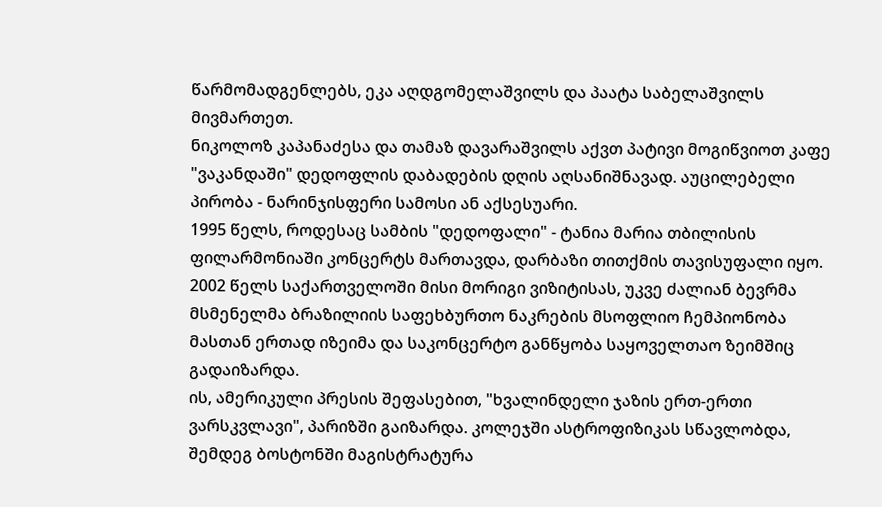წარმომადგენლებს, ეკა აღდგომელაშვილს და პაატა საბელაშვილს მივმართეთ.
ნიკოლოზ კაპანაძესა და თამაზ დავარაშვილს აქვთ პატივი მოგიწვიოთ კაფე "ვაკანდაში" დედოფლის დაბადების დღის აღსანიშნავად. აუცილებელი პირობა - ნარინჯისფერი სამოსი ან აქსესუარი.
1995 წელს, როდესაც სამბის "დედოფალი" - ტანია მარია თბილისის ფილარმონიაში კონცერტს მართავდა, დარბაზი თითქმის თავისუფალი იყო. 2002 წელს საქართველოში მისი მორიგი ვიზიტისას, უკვე ძალიან ბევრმა მსმენელმა ბრაზილიის საფეხბურთო ნაკრების მსოფლიო ჩემპიონობა მასთან ერთად იზეიმა და საკონცერტო განწყობა საყოველთაო ზეიმშიც გადაიზარდა.
ის, ამერიკული პრესის შეფასებით, "ხვალინდელი ჯაზის ერთ-ერთი ვარსკვლავი", პარიზში გაიზარდა. კოლეჯში ასტროფიზიკას სწავლობდა, შემდეგ ბოსტონში მაგისტრატურა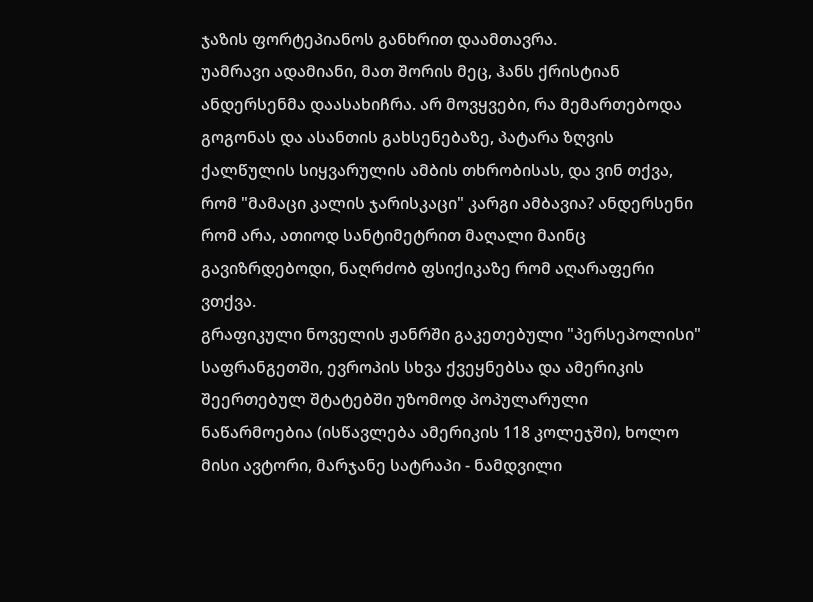ჯაზის ფორტეპიანოს განხრით დაამთავრა.
უამრავი ადამიანი, მათ შორის მეც, ჰანს ქრისტიან ანდერსენმა დაასახიჩრა. არ მოვყვები, რა მემართებოდა გოგონას და ასანთის გახსენებაზე, პატარა ზღვის ქალწულის სიყვარულის ამბის თხრობისას, და ვინ თქვა, რომ "მამაცი კალის ჯარისკაცი" კარგი ამბავია? ანდერსენი რომ არა, ათიოდ სანტიმეტრით მაღალი მაინც გავიზრდებოდი, ნაღრძობ ფსიქიკაზე რომ აღარაფერი ვთქვა.
გრაფიკული ნოველის ჟანრში გაკეთებული "პერსეპოლისი" საფრანგეთში, ევროპის სხვა ქვეყნებსა და ამერიკის შეერთებულ შტატებში უზომოდ პოპულარული ნაწარმოებია (ისწავლება ამერიკის 118 კოლეჯში), ხოლო მისი ავტორი, მარჯანე სატრაპი - ნამდვილი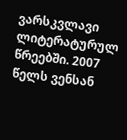ვარსკვლავი ლიტერატურულ წრეებში. 2007 წელს ვენსან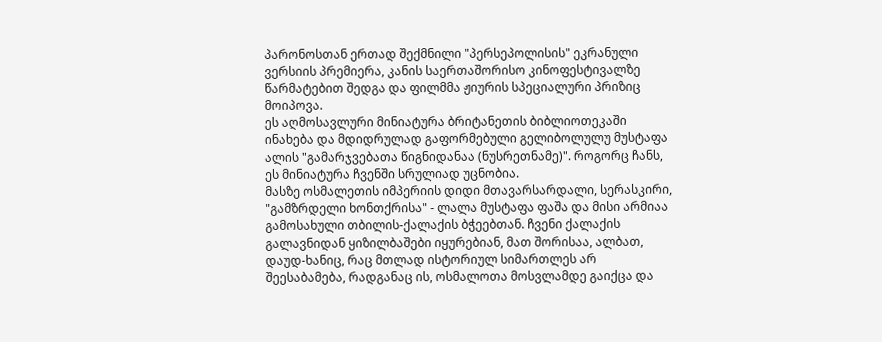პარონოსთან ერთად შექმნილი "პერსეპოლისის" ეკრანული ვერსიის პრემიერა, კანის საერთაშორისო კინოფესტივალზე წარმატებით შედგა და ფილმმა ჟიურის სპეციალური პრიზიც მოიპოვა.
ეს აღმოსავლური მინიატურა ბრიტანეთის ბიბლიოთეკაში ინახება და მდიდრულად გაფორმებული გელიბოლულუ მუსტაფა ალის "გამარჯვებათა წიგნიდანაა (ნუსრეთნამე)". როგორც ჩანს, ეს მინიატურა ჩვენში სრულიად უცნობია.
მასზე ოსმალეთის იმპერიის დიდი მთავარსარდალი, სერასკირი, "გამზრდელი ხონთქრისა" - ლალა მუსტაფა ფაშა და მისი არმიაა გამოსახული თბილის-ქალაქის ბჭეებთან. ჩვენი ქალაქის გალავნიდან ყიზილბაშები იყურებიან, მათ შორისაა, ალბათ, დაუდ-ხანიც, რაც მთლად ისტორიულ სიმართლეს არ შეესაბამება, რადგანაც ის, ოსმალოთა მოსვლამდე გაიქცა და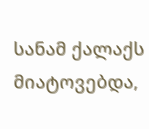სანამ ქალაქს მიატოვებდა,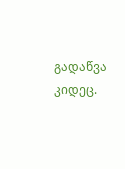გადაწვა კიდეც.